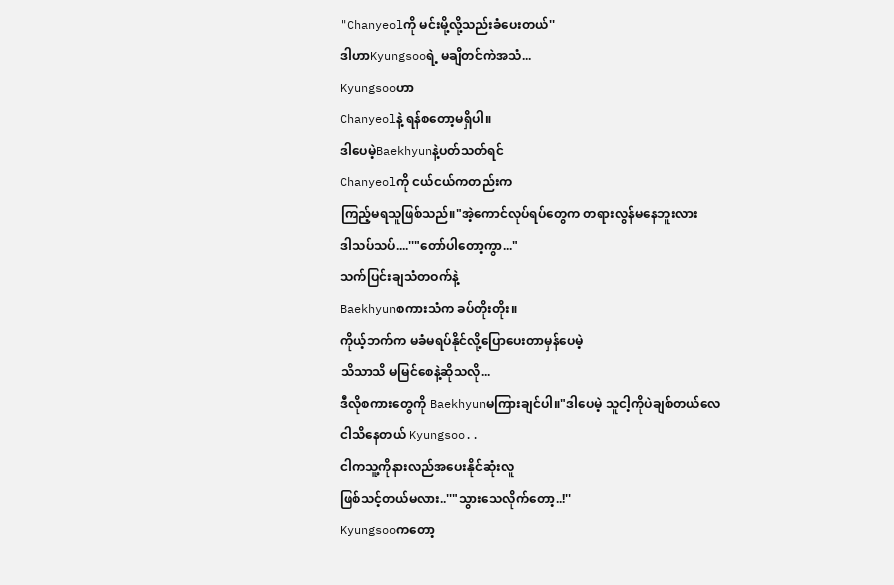"Chanyeolကို မင်းမို့လို့သည်းခံပေးတယ်''
ဒါဟာKyungsooရဲ့ မချိတင်ကဲအသံ...
Kyungsooဟာ
Chanyeolနဲ့ ရန်စတော့မရှိပါ။
ဒါပေမဲ့Baekhyunနဲ့ပတ်သတ်ရင်
Chanyeolကို ငယ်ငယ်ကတည်းက
ကြည့်မရသူဖြစ်သည်။"အဲ့ကောင်လုပ်ရပ်တွေက တရားလွန်မနေဘူးလား
ဒါသပ်သပ်....''"တော်ပါတော့ကွာ..."
သက်ပြင်းချသံတဝက်နဲ့
Baekhyunစကားသံက ခပ်တိုးတိုး။
ကိုယ့်ဘက်က မခံမရပ်နိုင်လို့ပြောပေးတာမှန်ပေမဲ့
သိသာသိ မမြင်စေနဲ့ဆိုသလို...
ဒီလိုစကားတွေကို Baekhyunမကြားချင်ပါ။"ဒါပေမဲ့ သူငါ့ကိုပဲချစ်တယ်လေ
ငါသိနေတယ် Kyungsoo..
ငါကသူ့ကိုနားလည်အပေးနိုင်ဆုံးလူ
ဖြစ်သင့်တယ်မလား..''"သွားသေလိုက်တော့..!''
Kyungsooကတော့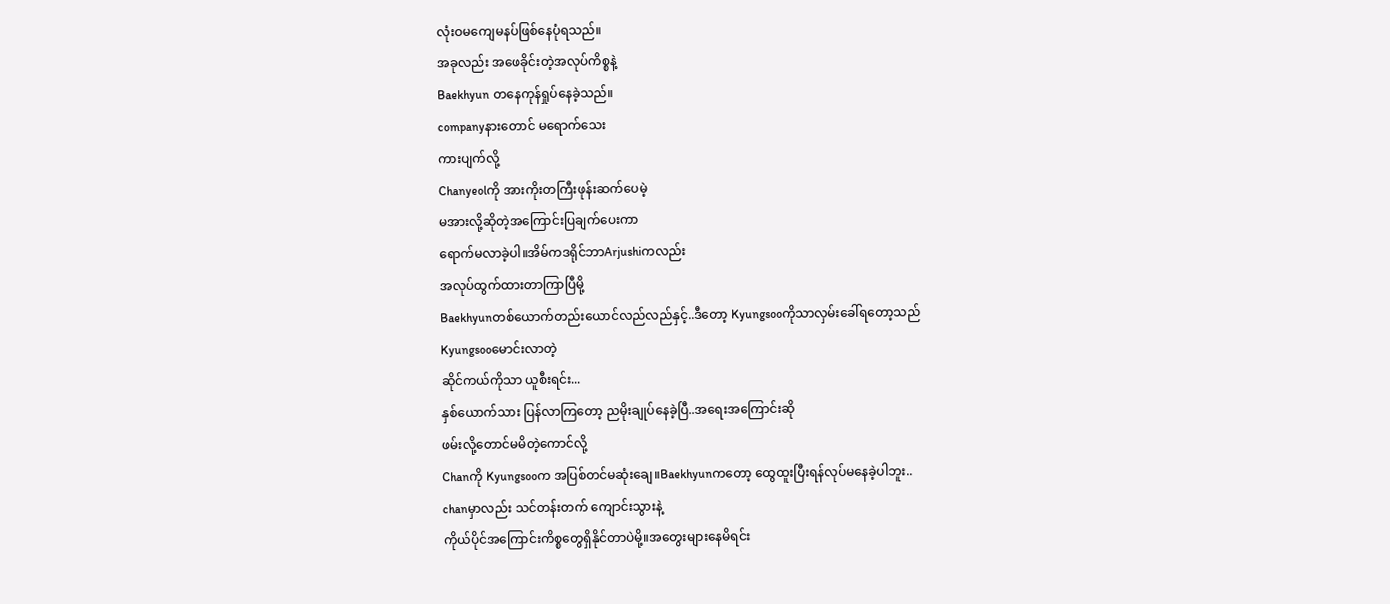လုံးဝမကျေမနပ်ဖြစ်နေပုံရသည်။
အခုလည်း အဖေခိုင်းတဲ့အလုပ်ကိစ္စနဲ့
Baekhyun တနေကုန်ရှုပ်နေခဲ့သည်။
companyနားတောင် မရောက်သေး
ကားပျက်လို့
Chanyeolကို အားကိုးတကြီးဖုန်းဆက်ပေမဲ့
မအားလို့ဆိုတဲ့အကြောင်းပြချက်ပေးကာ
ရောက်မလာခဲ့ပါ။အိမ်ကဒရိုင်ဘာArjushiကလည်း
အလုပ်ထွက်ထားတာကြာပြီမို့
Baekhyunတစ်ယောက်တည်းယောင်လည်လည်နှင့်..ဒီတော့ Kyungsooကိုသာလှမ်းခေါ်ရတော့သည်
Kyungsooမောင်းလာတဲ့
ဆိုင်ကယ်ကိုသာ ယူစီးရင်း...
နှစ်ယောက်သား ပြန်လာကြတော့ ညမိုးချုပ်နေခဲ့ပြီ..အရေးအကြောင်းဆို
ဖမ်းလို့တောင်မမိတဲ့ကောင်လို့
Chanကို Kyungsooက အပြစ်တင်မဆုံးချေ။Baekhyunကတော့ ထွေထူးပြီးရန်လုပ်မနေခဲ့ပါဘူး..
chanမှာလည်း သင်တန်းတက် ကျောင်းသွားနဲ့
ကိုယ်ပိုင်အကြောင်းကိစ္စတွေရှိနိုင်တာပဲမို့။အတွေးများနေမိရင်း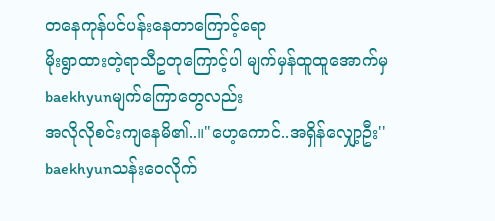တနေကုန်ပင်ပန်းနေတာကြောင့်ရော
မိုးရွာထားတဲ့ရာသီဥတုကြောင့်ပါ မျက်မှန်ထူထူအောက်မှ
baekhyunမျက်ကြောတွေလည်း
အလိုလိုစင်းကျနေမိ၏..။"ဟေ့ကောင်..အရှိန်လျှော့ဦး''
baekhyunသန်းဝေလိုက်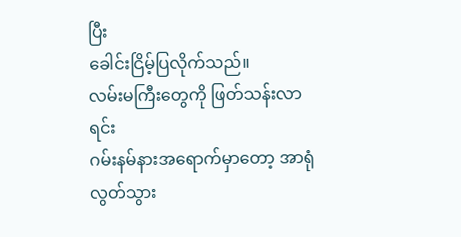ပြီး
ခေါင်းငြိမ့်ပြလိုက်သည်။
လမ်းမကြီးတွေကို ဖြတ်သန်းလာရင်း
ဂမ်းနမ်နားအရောက်မှာတော့ အာရုံလွတ်သွား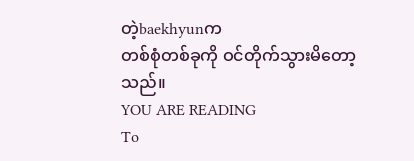တဲ့baekhyunက
တစ်စုံတစ်ခုကို ဝင်တိုက်သွားမိတော့သည်။
YOU ARE READING
To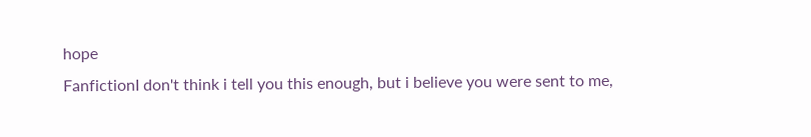hope
FanfictionI don't think i tell you this enough, but i believe you were sent to me,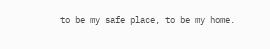to be my safe place, to be my home.